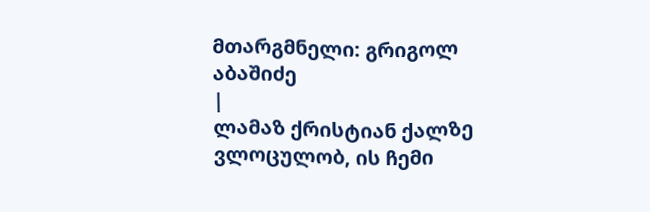მთარგმნელი: გრიგოლ აბაშიძე
|
ლამაზ ქრისტიან ქალზე ვლოცულობ, ის ჩემი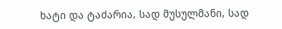ხატი და ტაძარია, სად მუსულმანი, სად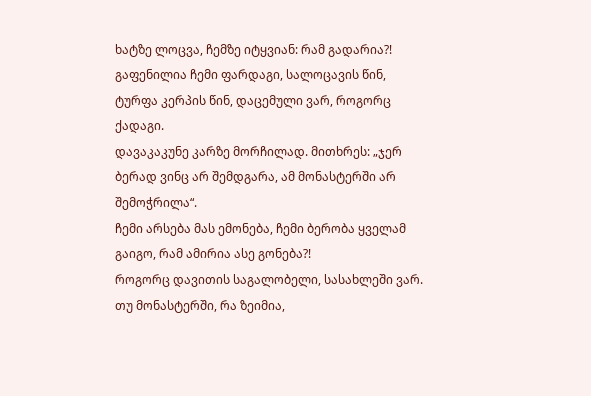ხატზე ლოცვა, ჩემზე იტყვიან: რამ გადარია?!
გაფენილია ჩემი ფარდაგი, სალოცავის წინ, ტურფა კერპის წინ, დაცემული ვარ, როგორც ქადაგი.
დავაკაკუნე კარზე მორჩილად. მითხრეს: „ჯერ ბერად ვინც არ შემდგარა, ამ მონასტერში არ შემოჭრილა“.
ჩემი არსება მას ემონება, ჩემი ბერობა ყველამ გაიგო, რამ ამირია ასე გონება?!
როგორც დავითის საგალობელი, სასახლეში ვარ. თუ მონასტერში, რა ზეიმია,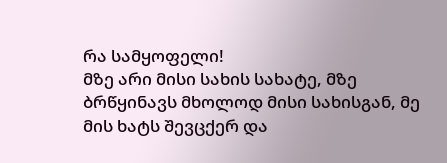რა სამყოფელი!
მზე არი მისი სახის სახატე, მზე ბრწყინავს მხოლოდ მისი სახისგან, მე მის ხატს შევცქერ და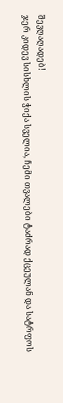შევღაღადებ!
ჯერ კიდევ სისხლის ჭიქა სველია, ჩემი თვალები ტაძრად ქცეულან და სატრფოს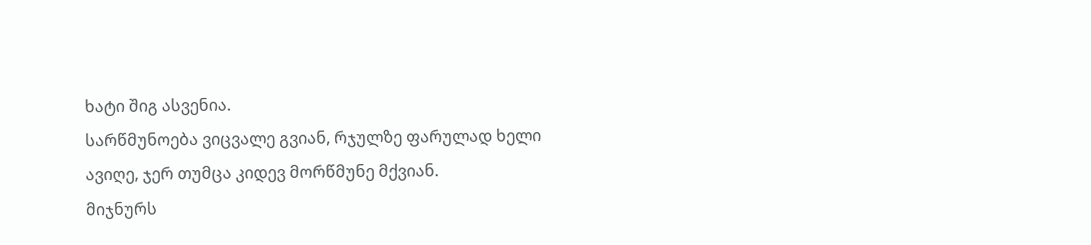ხატი შიგ ასვენია.
სარწმუნოება ვიცვალე გვიან, რჯულზე ფარულად ხელი ავიღე, ჯერ თუმცა კიდევ მორწმუნე მქვიან.
მიჯნურს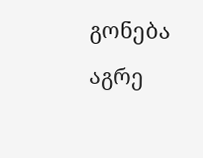გონება აგრე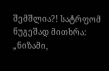შემშლია?! სატრფომ ნუგეშად მითხრა: „ნიზამი,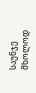საუნჯე მხოლოდ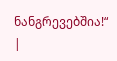ნანგრევებშია!“ |